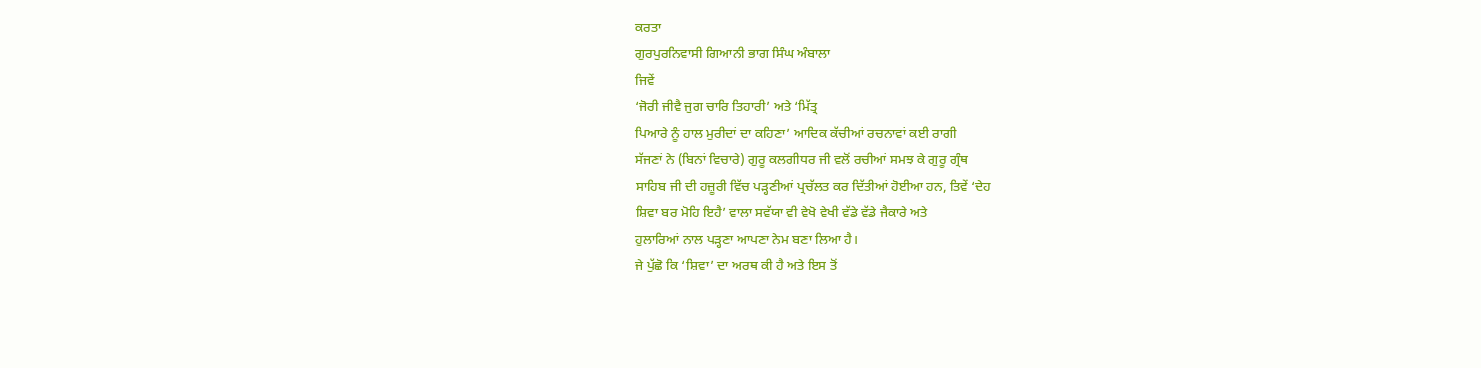ਕਰਤਾ
ਗੁਰਪੁਰਨਿਵਾਸੀ ਗਿਆਨੀ ਭਾਗ ਸਿੰਘ ਅੰਬਾਲਾ
ਜਿਵੇਂ
‘ਜੋਰੀ ਜੀਵੈ ਜੁਗ ਚਾਰਿ ਤਿਹਾਰੀ’ ਅਤੇ ‘ਮਿੱਤ੍ਰ
ਪਿਆਰੇ ਨੂੰ ਹਾਲ ਮੁਰੀਦਾਂ ਦਾ ਕਹਿਣਾ’ ਆਦਿਕ ਕੱਚੀਆਂ ਰਚਨਾਵਾਂ ਕਈ ਰਾਗੀ
ਸੱਜਣਾਂ ਨੇ (ਬਿਨਾਂ ਵਿਚਾਰੇ) ਗੁਰੂ ਕਲਗੀਧਰ ਜੀ ਵਲੋਂ ਰਚੀਆਂ ਸਮਝ ਕੇ ਗੁਰੂ ਗ੍ਰੰਥ
ਸਾਹਿਬ ਜੀ ਦੀ ਹਜ਼ੂਰੀ ਵਿੱਚ ਪੜ੍ਹਣੀਆਂ ਪ੍ਰਚੱਲਤ ਕਰ ਦਿੱਤੀਆਂ ਹੋਈਆ ਹਨ, ਤਿਵੇਂ ‘ਦੇਹ
ਸ਼ਿਵਾ ਬਰ ਮੋਹਿ ਇਹੈ’ ਵਾਲਾ ਸਵੱਯਾ ਵੀ ਵੇਖੋ ਵੇਖੀ ਵੱਡੇ ਵੱਡੇ ਜੈਕਾਰੇ ਅਤੇ
ਹੁਲਾਰਿਆਂ ਨਾਲ ਪੜ੍ਹਣਾ ਆਪਣਾ ਨੇਮ ਬਣਾ ਲਿਆ ਹੈ।
ਜੇ ਪੁੱਛੋ ਕਿ ‘ਸ਼ਿਵਾ’ ਦਾ ਅਰਥ ਕੀ ਹੈ ਅਤੇ ਇਸ ਤੋਂ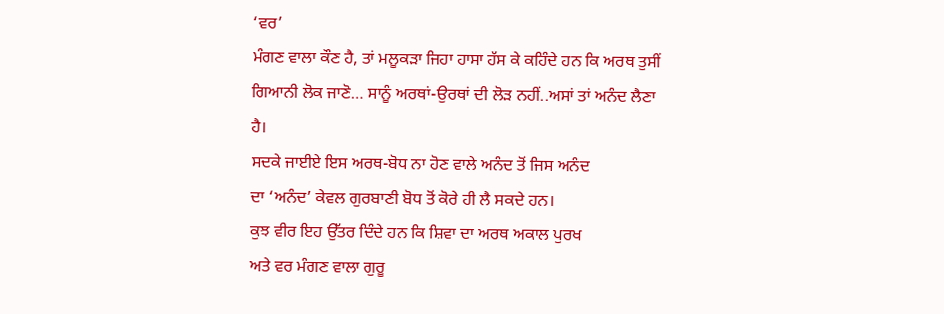‘ਵਰ’
ਮੰਗਣ ਵਾਲਾ ਕੌਣ ਹੈ, ਤਾਂ ਮਲੂਕੜਾ ਜਿਹਾ ਹਾਸਾ ਹੱਸ ਕੇ ਕਹਿੰਦੇ ਹਨ ਕਿ ਅਰਥ ਤੁਸੀਂ
ਗਿਆਨੀ ਲੋਕ ਜਾਣੋ… ਸਾਨੂੰ ਅਰਥਾਂ-ਉਰਥਾਂ ਦੀ ਲੋੜ ਨਹੀਂ..ਅਸਾਂ ਤਾਂ ਅਨੰਦ ਲੈਣਾ
ਹੈ।
ਸਦਕੇ ਜਾਈਏ ਇਸ ਅਰਥ-ਬੋਧ ਨਾ ਹੋਣ ਵਾਲੇ ਅਨੰਦ ਤੋਂ ਜਿਸ ਅਨੰਦ
ਦਾ ‘ਅਨੰਦ’ ਕੇਵਲ ਗੁਰਬਾਣੀ ਬੋਧ ਤੋਂ ਕੋਰੇ ਹੀ ਲੈ ਸਕਦੇ ਹਨ।
ਕੁਝ ਵੀਰ ਇਹ ਉੱਤਰ ਦਿੰਦੇ ਹਨ ਕਿ ਸ਼ਿਵਾ ਦਾ ਅਰਥ ਅਕਾਲ ਪੁਰਖ
ਅਤੇ ਵਰ ਮੰਗਣ ਵਾਲਾ ਗੁਰੂ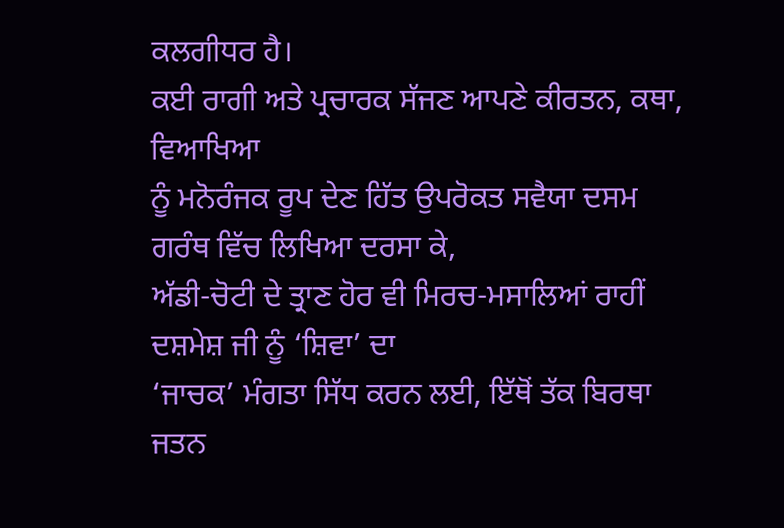ਕਲਗੀਧਰ ਹੈ।
ਕਈ ਰਾਗੀ ਅਤੇ ਪ੍ਰਚਾਰਕ ਸੱਜਣ ਆਪਣੇ ਕੀਰਤਨ, ਕਥਾ, ਵਿਆਖਿਆ
ਨੂੰ ਮਨੋਰੰਜਕ ਰੂਪ ਦੇਣ ਹਿੱਤ ਉਪਰੋਕਤ ਸਵੈਯਾ ਦਸਮ ਗਰੰਥ ਵਿੱਚ ਲਿਖਿਆ ਦਰਸਾ ਕੇ,
ਅੱਡੀ-ਚੋਟੀ ਦੇ ਤ੍ਰਾਣ ਹੋਰ ਵੀ ਮਿਰਚ-ਮਸਾਲਿਆਂ ਰਾਹੀਂ ਦਸ਼ਮੇਸ਼ ਜੀ ਨੂੰ ‘ਸ਼ਿਵਾ’ ਦਾ
‘ਜਾਚਕ’ ਮੰਗਤਾ ਸਿੱਧ ਕਰਨ ਲਈ, ਇੱਥੋਂ ਤੱਕ ਬਿਰਥਾ ਜਤਨ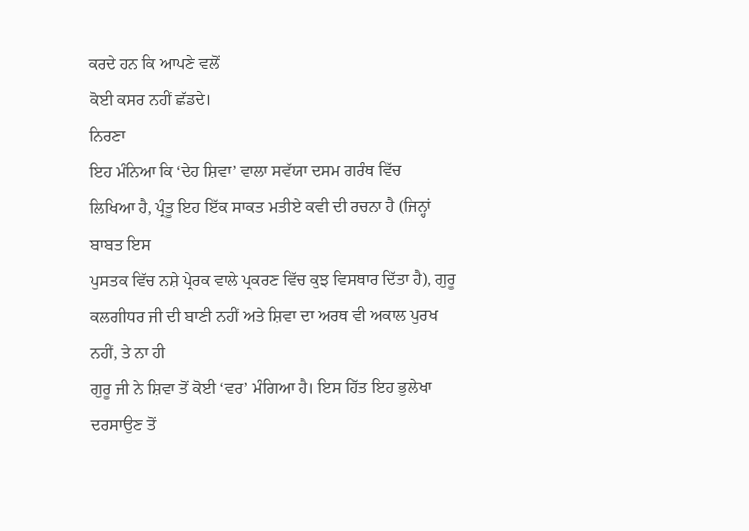ਕਰਦੇ ਹਨ ਕਿ ਆਪਣੇ ਵਲੋਂ
ਕੋਈ ਕਸਰ ਨਹੀਂ ਛੱਡਦੇ।
ਨਿਰਣਾ
ਇਹ ਮੰਨਿਆ ਕਿ ‘ਦੇਹ ਸ਼ਿਵਾ’ ਵਾਲਾ ਸਵੱਯਾ ਦਸਮ ਗਰੰਥ ਵਿੱਚ
ਲਿਖਿਆ ਹੈ, ਪ੍ਰੰਤੂ ਇਹ ਇੱਕ ਸਾਕਤ ਮਤੀਏ ਕਵੀ ਦੀ ਰਚਨਾ ਹੈ (ਜਿਨ੍ਹਾਂ ਬਾਬਤ ਇਸ
ਪੁਸਤਕ ਵਿੱਚ ਨਸ਼ੇ ਪ੍ਰੇਰਕ ਵਾਲੇ ਪ੍ਰਕਰਣ ਵਿੱਚ ਕੁਝ ਵਿਸਥਾਰ ਦਿੱਤਾ ਹੈ), ਗੁਰੂ
ਕਲਗੀਧਰ ਜੀ ਦੀ ਬਾਣੀ ਨਹੀਂ ਅਤੇ ਸ਼ਿਵਾ ਦਾ ਅਰਥ ਵੀ ਅਕਾਲ ਪੁਰਖ ਨਹੀਂ, ਤੇ ਨਾ ਹੀ
ਗੁਰੂ ਜੀ ਨੇ ਸ਼ਿਵਾ ਤੋਂ ਕੋਈ ‘ਵਰ’ ਮੰਗਿਆ ਹੈ। ਇਸ ਹਿੱਤ ਇਹ ਭੁਲੇਖਾ ਦਰਸਾਉਣ ਤੋਂ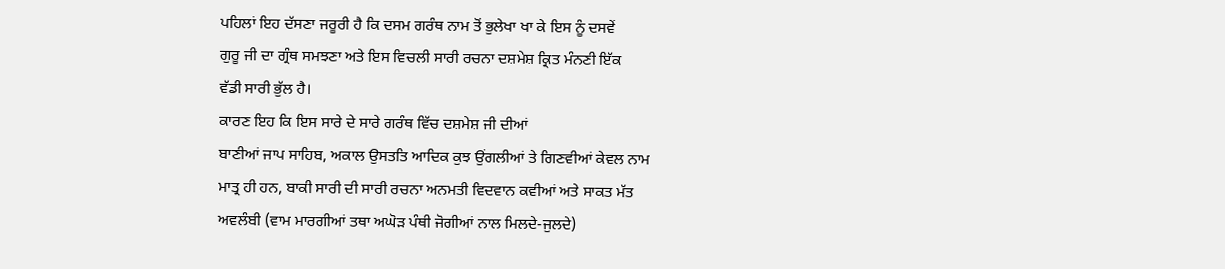ਪਹਿਲਾਂ ਇਹ ਦੱਸਣਾ ਜਰੂਰੀ ਹੈ ਕਿ ਦਸਮ ਗਰੰਥ ਨਾਮ ਤੋਂ ਭੁਲੇਖਾ ਖਾ ਕੇ ਇਸ ਨੂੰ ਦਸਵੇਂ
ਗੁਰੂ ਜੀ ਦਾ ਗ੍ਰੰਥ ਸਮਝਣਾ ਅਤੇ ਇਸ ਵਿਚਲੀ ਸਾਰੀ ਰਚਨਾ ਦਸ਼ਮੇਸ਼ ਕ੍ਰਿਤ ਮੰਨਣੀ ਇੱਕ
ਵੱਡੀ ਸਾਰੀ ਭੁੱਲ ਹੈ।
ਕਾਰਣ ਇਹ ਕਿ ਇਸ ਸਾਰੇ ਦੇ ਸਾਰੇ ਗਰੰਥ ਵਿੱਚ ਦਸ਼ਮੇਸ਼ ਜੀ ਦੀਆਂ
ਬਾਣੀਆਂ ਜਾਪ ਸਾਹਿਬ, ਅਕਾਲ ਉਸਤਤਿ ਆਦਿਕ ਕੁਝ ਉਂਗਲੀਆਂ ਤੇ ਗਿਣਵੀਆਂ ਕੇਵਲ ਨਾਮ
ਮਾਤ੍ਰ ਹੀ ਹਨ, ਬਾਕੀ ਸਾਰੀ ਦੀ ਸਾਰੀ ਰਚਨਾ ਅਨਮਤੀ ਵਿਦਵਾਨ ਕਵੀਆਂ ਅਤੇ ਸਾਕਤ ਮੱਤ
ਅਵਲੰਬੀ (ਵਾਮ ਮਾਰਗੀਆਂ ਤਥਾ ਅਘੋੜ ਪੰਥੀ ਜੋਗੀਆਂ ਨਾਲ ਮਿਲਦੇ-ਜੁਲਦੇ)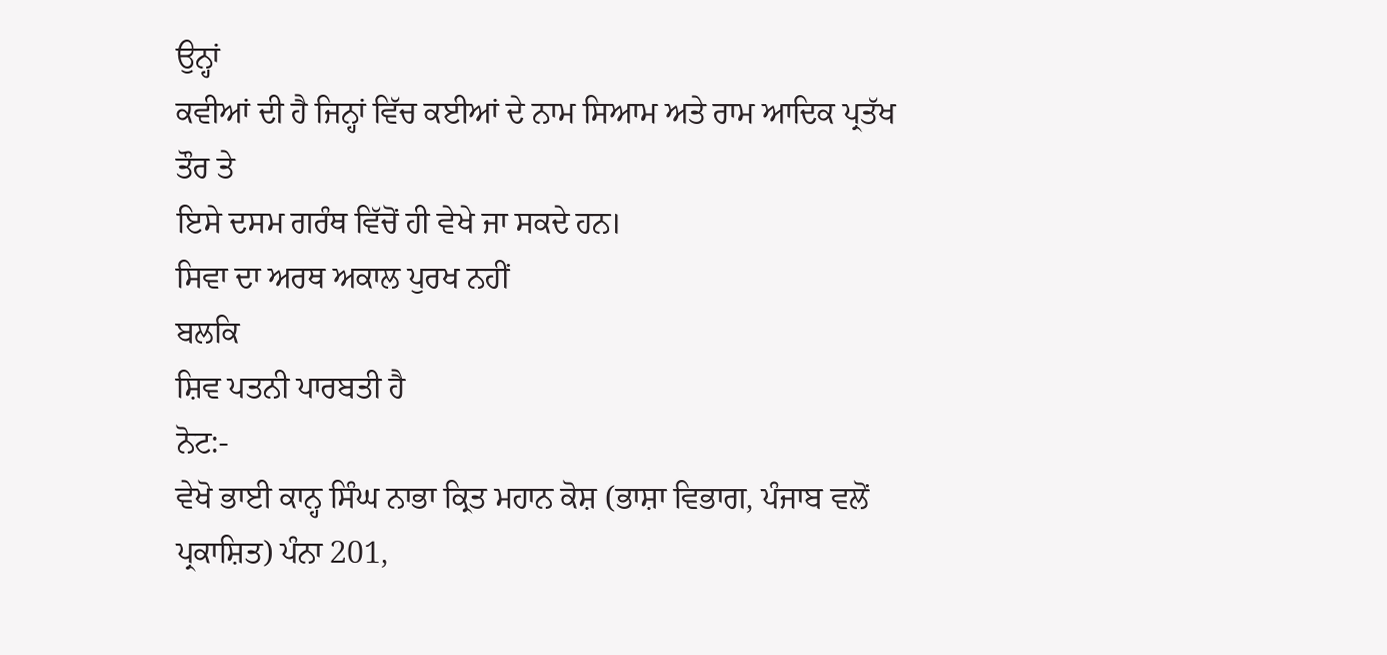ਉਨ੍ਹਾਂ
ਕਵੀਆਂ ਦੀ ਹੈ ਜਿਨ੍ਹਾਂ ਵਿੱਚ ਕਈਆਂ ਦੇ ਨਾਮ ਸਿਆਮ ਅਤੇ ਰਾਮ ਆਦਿਕ ਪ੍ਰਤੱਖ ਤੌਰ ਤੇ
ਇਸੇ ਦਸਮ ਗਰੰਥ ਵਿੱਚੋਂ ਹੀ ਵੇਖੇ ਜਾ ਸਕਦੇ ਹਨ।
ਸਿਵਾ ਦਾ ਅਰਥ ਅਕਾਲ ਪੁਰਖ ਨਹੀਂ
ਬਲਕਿ
ਸ਼ਿਵ ਪਤਨੀ ਪਾਰਬਤੀ ਹੈ
ਨੋਟ:-
ਵੇਖੋ ਭਾਈ ਕਾਨ੍ਹ ਸਿੰਘ ਨਾਭਾ ਕ੍ਰਿਤ ਮਹਾਨ ਕੋਸ਼ (ਭਾਸ਼ਾ ਵਿਭਾਗ, ਪੰਜਾਬ ਵਲੋਂ
ਪ੍ਰਕਾਸ਼ਿਤ) ਪੰਨਾ 201,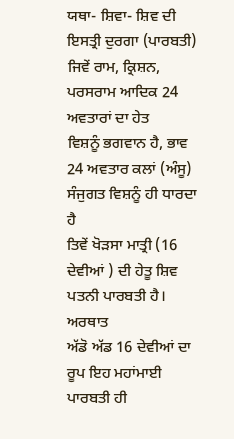ਯਥਾ- ਸ਼ਿਵਾ- ਸ਼ਿਵ ਦੀ
ਇਸਤ੍ਰੀ ਦੁਰਗਾ (ਪਾਰਬਤੀ)
ਜਿਵੇਂ ਰਾਮ, ਕ੍ਰਿਸ਼ਨ, ਪਰਸਰਾਮ ਆਦਿਕ 24 ਅਵਤਾਰਾਂ ਦਾ ਹੇਤ
ਵਿਸ਼ਨੂੰ ਭਗਵਾਨ ਹੈ, ਭਾਵ 24 ਅਵਤਾਰ ਕਲਾਂ (ਅੰਸੂ) ਸੰਜੁਗਤ ਵਿਸ਼ਨੂੰ ਹੀ ਧਾਰਦਾ ਹੈ
ਤਿਵੇਂ ਖੋੜਸਾ ਮਾਤ੍ਰੀ (16 ਦੇਵੀਆਂ ) ਦੀ ਹੇਤੂ ਸ਼ਿਵ ਪਤਨੀ ਪਾਰਬਤੀ ਹੈ। ਅਰਥਾਤ
ਅੱਡੋ ਅੱਡ 16 ਦੇਵੀਆਂ ਦਾ ਰੂਪ ਇਹ ਮਹਾਂਮਾਈ ਪਾਰਬਤੀ ਹੀ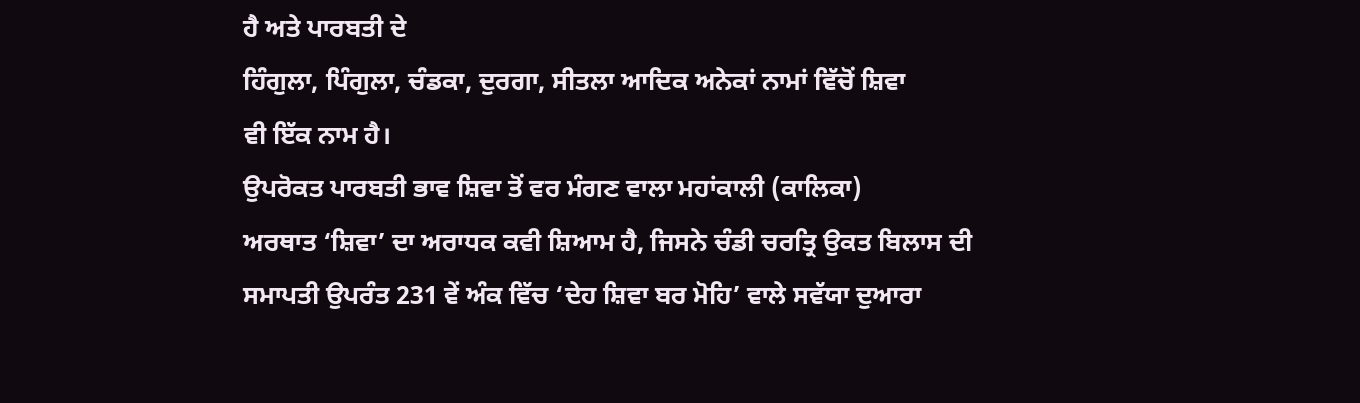ਹੈ ਅਤੇ ਪਾਰਬਤੀ ਦੇ
ਹਿੰਗੁਲਾ, ਪਿੰਗੁਲਾ, ਚੰਡਕਾ, ਦੁਰਗਾ, ਸੀਤਲਾ ਆਦਿਕ ਅਨੇਕਾਂ ਨਾਮਾਂ ਵਿੱਚੋਂ ਸ਼ਿਵਾ
ਵੀ ਇੱਕ ਨਾਮ ਹੈ।
ਉਪਰੋਕਤ ਪਾਰਬਤੀ ਭਾਵ ਸ਼ਿਵਾ ਤੋਂ ਵਰ ਮੰਗਣ ਵਾਲਾ ਮਹਾਂਕਾਲੀ (ਕਾਲਿਕਾ)
ਅਰਥਾਤ ‘ਸ਼ਿਵਾ’ ਦਾ ਅਰਾਧਕ ਕਵੀ ਸ਼ਿਆਮ ਹੈ, ਜਿਸਨੇ ਚੰਡੀ ਚਰਤ੍ਰਿ ਉਕਤ ਬਿਲਾਸ ਦੀ
ਸਮਾਪਤੀ ਉਪਰੰਤ 231 ਵੇਂ ਅੰਕ ਵਿੱਚ ‘ਦੇਹ ਸ਼ਿਵਾ ਬਰ ਮੋਹਿ’ ਵਾਲੇ ਸਵੱਯਾ ਦੁਆਰਾ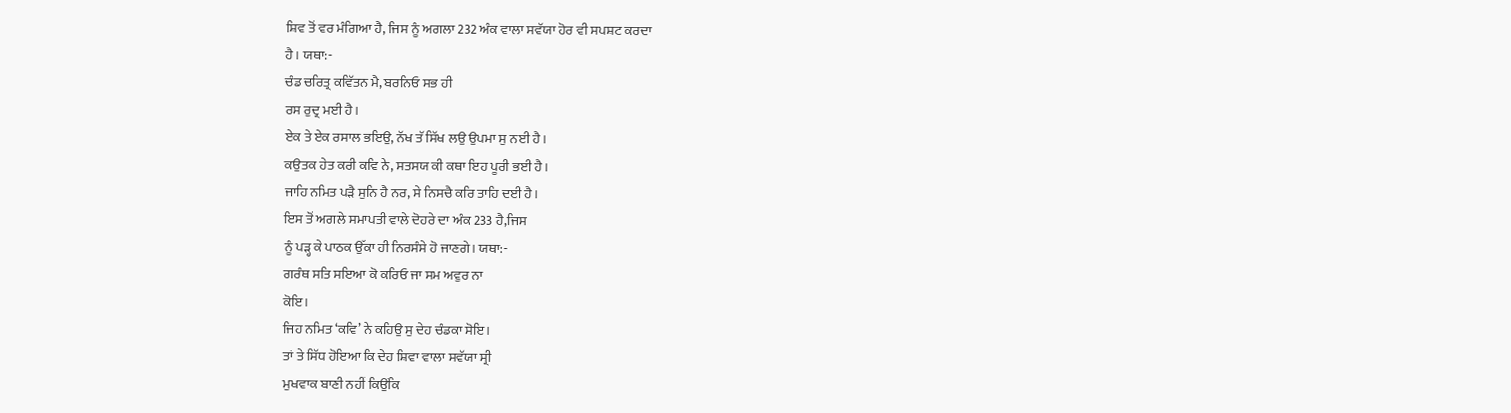ਸ਼ਿਵ ਤੋਂ ਵਰ ਮੰਗਿਆ ਹੈ, ਜਿਸ ਨੂੰ ਅਗਲਾ 232 ਅੰਕ ਵਾਲਾ ਸਵੱਯਾ ਹੋਰ ਵੀ ਸਪਸ਼ਟ ਕਰਦਾ
ਹੈ। ਯਥਾ:-
ਚੰਡ ਚਰਿਤ੍ਰ ਕਵਿੱਤਨ ਮੈ, ਬਰਨਿਓ ਸਭ ਹੀ
ਰਸ ਰੁਦ੍ਰ ਮਈ ਹੈ।
ਏਕ ਤੇ ਏਕ ਰਸਾਲ ਭਇਉ, ਨੱਖ ਤੱ ਸਿੱਖ ਲਉ ਉਪਮਾ ਸੁ ਨਈ ਹੈ।
ਕਉਤਕ ਹੇਤ ਕਰੀ ਕਵਿ ਨੇ, ਸਤਸਯ ਕੀ ਕਥਾ ਇਹ ਪੂਰੀ ਭਈ ਹੈ।
ਜਾਹਿ ਨਮਿਤ ਪੜੈ ਸੁਨਿ ਹੈ ਨਰ, ਸੇ ਨਿਸਚੈ ਕਰਿ ਤਾਹਿ ਦਈ ਹੈ।
ਇਸ ਤੋਂ ਅਗਲੇ ਸਮਾਪਤੀ ਵਾਲੇ ਦੋਹਰੇ ਦਾ ਅੰਕ 233 ਹੈ,ਜਿਸ
ਨੂੰ ਪੜ੍ਹ ਕੇ ਪਾਠਕ ਉੱਕਾ ਹੀ ਨਿਰਸੰਸੇ ਹੋ ਜਾਣਗੇ। ਯਥਾ:-
ਗਰੰਥ ਸਤਿ ਸਇਆ ਕੋ ਕਰਿਓ ਜਾ ਸਮ ਅਵੁਰ ਨਾ
ਕੋਇ।
ਜਿਹ ਨਮਿਤ ‘ਕਵਿ’ ਨੇ ਕਹਿਉ ਸੁ ਦੇਹ ਚੰਡਕਾ ਸੋਇ।
ਤਾਂ ਤੇ ਸਿੱਧ ਹੋਇਆ ਕਿ ਦੇਹ ਸ਼ਿਵਾ ਵਾਲਾ ਸਵੱਯਾ ਸ੍ਰੀ
ਮੁਖਵਾਕ ਬਾਣੀ ਨਹੀਂ ਕਿਉਂਕਿ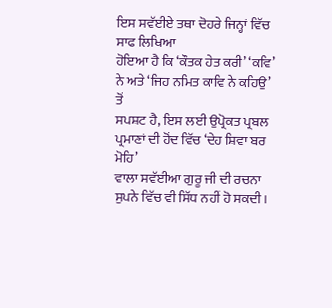ਇਸ ਸਵੱਈਏ ਤਥਾ ਦੋਹਰੇ ਜਿਨ੍ਹਾਂ ਵਿੱਚ ਸਾਫ ਲਿਖਿਆ
ਹੋਇਆ ਹੈ ਕਿ ‘ਕੌਤਕ ਹੇਤ ਕਰੀ’ ‘ਕਵਿ’ ਨੇ ਅਤੇ ‘ਜਿਹ ਨਮਿਤ ਕਾਵਿ ਨੇ ਕਹਿਉ’ ਤੋਂ
ਸਪਸ਼ਟ ਹੈ, ਇਸ ਲਈ ਉਪ੍ਰੋਕਤ ਪ੍ਰਬਲ ਪ੍ਰਮਾਣਾਂ ਦੀ ਹੋਂਦ ਵਿੱਚ ‘ਦੇਹ ਸ਼ਿਵਾ ਬਰ ਮੋਹਿ’
ਵਾਲਾ ਸਵੱਈਆ ਗੁਰੂ ਜੀ ਦੀ ਰਚਨਾ ਸੁਪਨੇ ਵਿੱਚ ਵੀ ਸਿੱਧ ਨਹੀਂ ਹੋ ਸਕਦੀ।